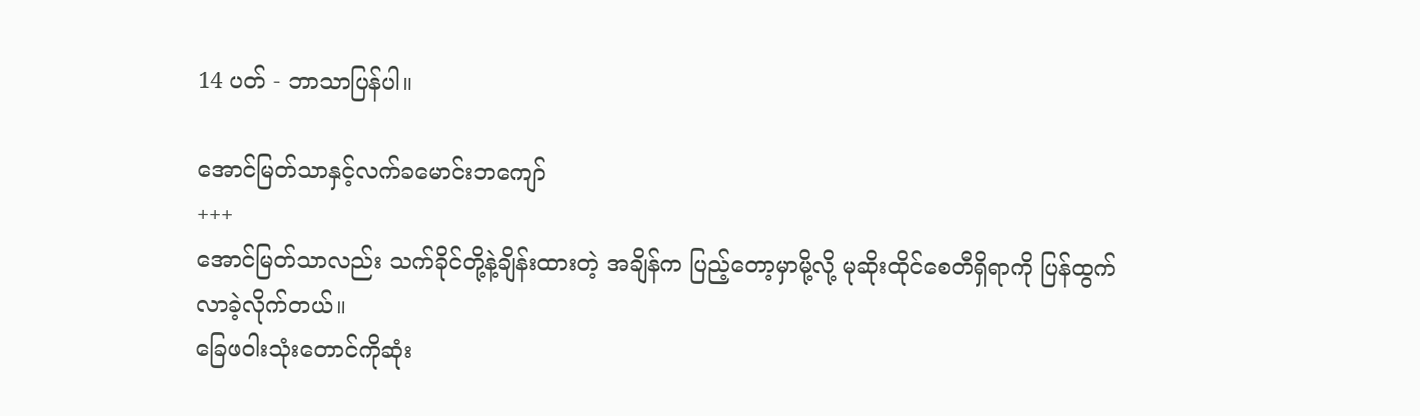14 ပတ် - ဘာသာပြန်ပါ။

အောင်မြတ်သာနှင့်လက်ခမောင်းဘကျော်
+++
အောင်မြတ်သာလည်း သက်ခိုင်တို့နဲ့ချိန်းထားတဲ့ အချိန်က ပြည့်တော့မှာမို့လို့ မုဆိုးထိုင်စေတီရှိရာကို ပြန်ထွက်လာခဲ့လိုက်တယ်။
ခြေဖဝါးသုံးတောင်ကိုဆုံး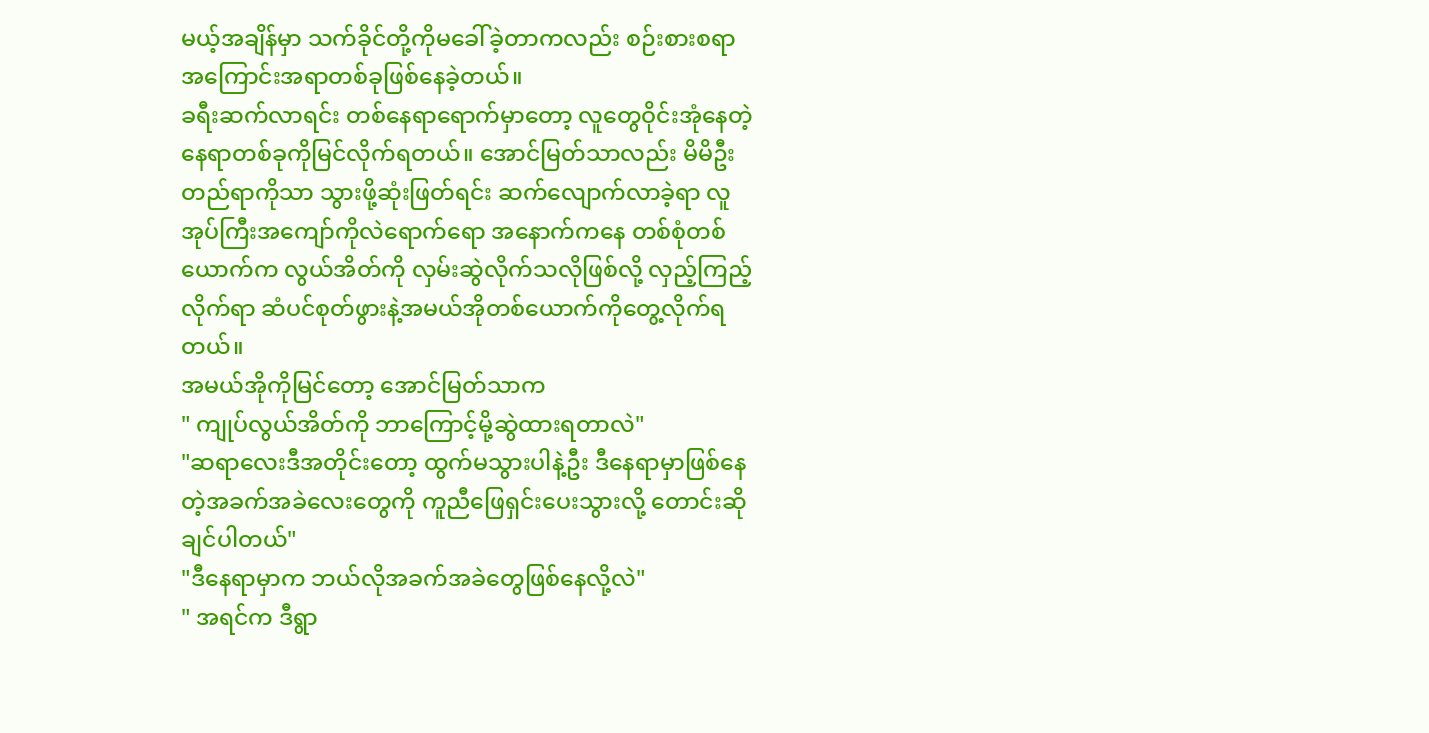မယ့်အချိန်မှာ သက်ခိုင်တို့ကိုမခေါ်ခဲ့တာကလည်း စဉ်းစားစရာအကြောင်းအရာတစ်ခုဖြစ်နေခဲ့တယ်။
ခရီးဆက်လာရင်း တစ်နေရာရောက်မှာတော့ လူတွေဝိုင်းအုံနေတဲ့နေရာတစ်ခုကိုမြင်လိုက်ရတယ်။ အောင်မြတ်သာလည်း မိမိဦးတည်ရာကိုသာ သွားဖို့ဆုံးဖြတ်ရင်း ဆက်လျောက်လာခဲ့ရာ လူအုပ်ကြီးအကျော်ကိုလဲရောက်ရော အနောက်ကနေ တစ်စုံတစ်ယောက်က လွယ်အိတ်ကို လှမ်းဆွဲလိုက်သလိုဖြစ်လို့ လှည့်ကြည့်လိုက်ရာ ဆံပင်စုတ်ဖွားနဲ့အမယ်အိုတစ်ယောက်ကိုတွေ့လိုက်ရတယ်။
အမယ်အိုကိုမြင်တော့ အောင်မြတ်သာက
" ကျုပ်လွယ်အိတ်ကို ဘာကြောင့်မို့ဆွဲထားရတာလဲ"
"ဆရာလေးဒီအတိုင်းတော့ ထွက်မသွားပါနဲ့ဦး ဒီနေရာမှာဖြစ်နေတဲ့အခက်အခဲလေးတွေကို ကူညီဖြေရှင်းပေးသွားလို့ တောင်းဆိုချင်ပါတယ်"
"ဒီနေရာမှာက ဘယ်လိုအခက်အခဲတွေဖြစ်နေလို့လဲ"
" အရင်က ဒီရွာ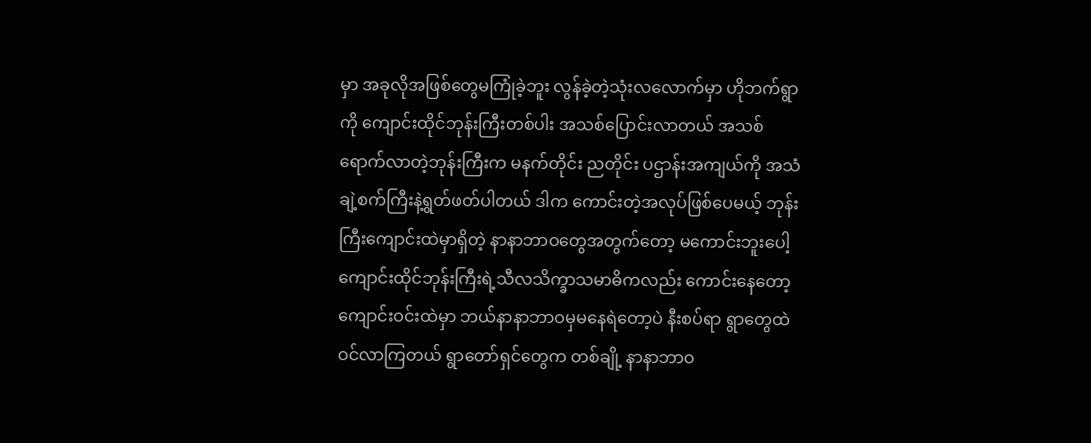မှာ အခုလိုအဖြစ်တွေမကြုံခဲ့ဘူး လွန်ခဲ့တဲ့သုံးလလောက်မှာ ဟိုဘက်ရွာကို ကျောင်းထိုင်ဘုန်းကြီးတစ်ပါး အသစ်ပြောင်းလာတယ် အသစ်ရောက်လာတဲ့ဘုန်းကြီးက မနက်တိုင်း ညတိုင်း ပဌာန်းအကျယ်ကို အသံချဲ့စက်ကြီးနဲ့ရွတ်ဖတ်ပါတယ် ဒါက ကောင်းတဲ့အလုပ်ဖြစ်ပေမယ့် ဘုန်းကြီးကျောင်းထဲမှာရှိတဲ့ နာနာဘာဝတွေအတွက်တော့ မကောင်းဘူးပေါ့ ကျောင်းထိုင်ဘုန်းကြီးရဲ့သီလသိက္ခာသမာဓိကလည်း ကောင်းနေတော့ ကျောင်းဝင်းထဲမှာ ဘယ်နာနာဘာဝမှမနေရဲတော့ပဲ နီးစပ်ရာ ရွာတွေထဲ ဝင်လာကြတယ် ရွာတော်ရှင်တွေက တစ်ချို့ နာနာဘာဝ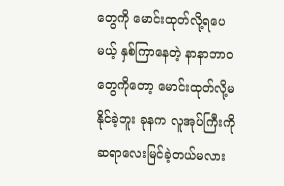တွေကို မောင်းထုတ်လို့ရပေမယ့် နှစ်ကြာနေတဲ့ နာနာဘာဝတွေကိုတော့ မောင်းထုတ်လို့မနိုင်ခဲ့ဘူး ခုနက လူအုပ်ကြီးကိုဆရာလေးမြင်ခဲ့တယ်မလား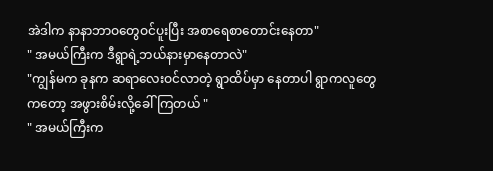အဲဒါက နာနာဘာဝတွေဝင်ပူးပြီး အစာရေစာတောင်းနေတာ"
" အမယ်ကြီးက ဒီရွာရဲ့ဘယ်နားမှာနေတာလဲ"
"ကျွန်မက ခုနက ဆရာလေးဝင်လာတဲ့ ရွာထိပ်မှာ နေတာပါ ရွာကလူတွေကတော့ အဖွားစိမ်းလို့ခေါ်ကြတယ် "
" အမယ်ကြီးက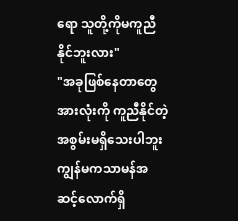ရော သူတို့ကိုမကူညီနိုင်ဘူးလား"
"အခုဖြစ်နေတာတွေအားလုံးကို ကူညီနိုင်တဲ့အစွမ်းမရှိသေးပါဘူး ကျွန်မကသာမန်အဆင့်လောက်ရှိ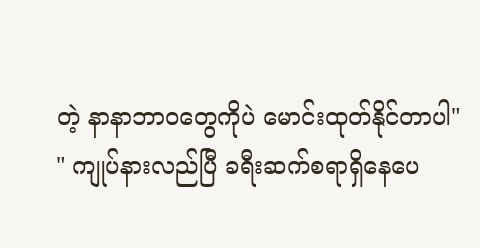တဲ့ နာနာဘာဝတွေကိုပဲ မောင်းထုတ်နိုင်တာပါ"
" ကျုပ်နားလည်ပြီ ခရီးဆက်စရာရှိနေပေ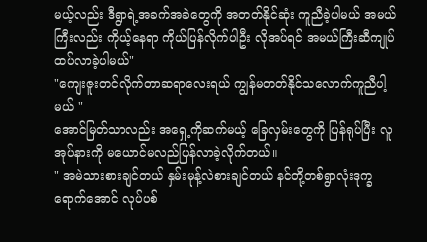မယ့်လည်း ဒီရွာရဲ့အခက်အခဲတွေကို အတတ်နိုင်ဆုံး ကူညီခဲ့ပါမယ် အမယ်ကြီးလည်း ကိုယ့်နေရာ ကိုယ်ပြန်လိုက်ပါဦး လိုအပ်ရင် အမယ်ကြီးဆီကျုပ်ထပ်လာခဲ့ပါမယ်"
"ကျေးဇူးတင်လိုက်တာဆရာလေးရယ် ကျွန်မတတ်နိုင်သလောက်ကူညီပါ့မယ် "
အောင်မြတ်သာလည်း အရှေ့ကိုဆက်မယ့် ခြေလှမ်းတွေကို ပြန်ရုပ်ပြီး လူအုပ်နားကို မယောင်မလည်ပြန်လာခဲ့လိုက်တယ်။
" အမဲသားစားချင်တယ် နှမ်းမုန့်လဲစားချင်တယ် နင်တို့တစ်ရွာလုံးဒုက္ခရောက်အောင် လုပ်ပစ်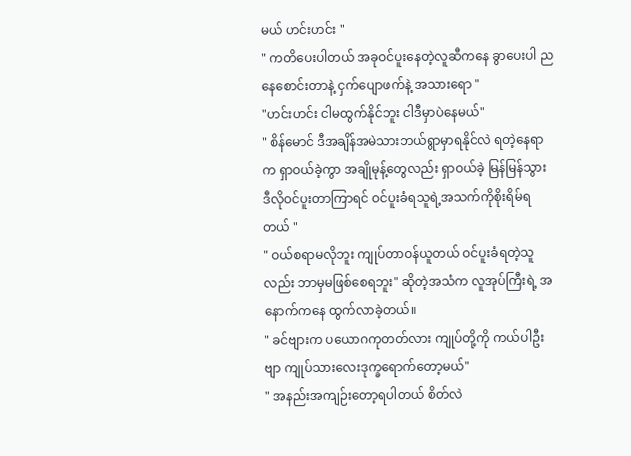မယ် ဟင်းဟင်း "
" ကတိပေးပါတယ် အခုဝင်ပူးနေတဲ့လူဆီကနေ ခွာပေးပါ ညနေစောင်းတာနဲ့ ငှက်ပျောဖက်နဲ့ အသားရော "
"ဟင်းဟင်း ငါမထွက်နိုင်ဘူး ငါဒီမှာပဲနေမယ်"
" စိန်မောင် ဒီအချိန်အမဲသားဘယ်ရွာမှာရနိုင်လဲ ရတဲ့နေရာက ရှာဝယ်ခဲ့ကွာ အချိုမုန့်တွေလည်း ရှာဝယ်ခဲ့ မြန်မြန်သွား ဒီလိုဝင်ပူးတာကြာရင် ဝင်ပူးခံရသူရဲ့အသက်ကိုစိုးရိမ်ရတယ် "
" ဝယ်စရာမလိုဘူး ကျုပ်တာဝန်ယူတယ် ဝင်ပူးခံရတဲ့သူလည်း ဘာမှမဖြစ်စေရဘူး" ဆိုတဲ့အသံက လူအုပ်ကြီးရဲ့ အနောက်ကနေ ထွက်လာခဲ့တယ်။
" ခင်ဗျားက ပယောဂကုတတ်လား ကျုပ်တို့ကို ကယ်ပါဦးဗျာ ကျုပ်သားလေးဒုက္ခရောက်တော့မယ်"
" အနည်းအကျဉ်းတော့ရပါတယ် စိတ်လဲ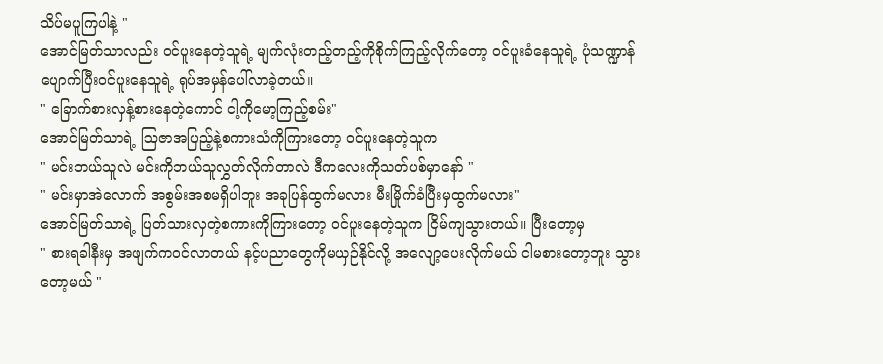သိပ်မပူကြပါနဲ့ "
အောင်မြတ်သာလည်း ဝင်ပူးနေတဲ့သူရဲ့ မျက်လုံးတည့်တည့်ကိုစိုက်ကြည့်လိုက်တော့ ဝင်ပူးခံနေသူရဲ့ ပုံသဏ္ဍာန်ပျောက်ပြီးဝင်ပူးနေသူရဲ့ ရုပ်အမှန်ပေါ်လာခဲ့တယ်။
" ခြောက်စားလှန့်စားနေတဲ့ကောင် ငါ့ကိုမော့ကြည့်စမ်း"
အောင်မြတ်သာရဲ့ ဩဇာအပြည့်နဲ့စကားသံကိုကြားတော့ ဝင်ပူးနေတဲ့သူက
" မင်းဘယ်သူလဲ မင်းကိုဘယ်သူလွှတ်လိုက်တာလဲ ဒီကလေးကိုသတ်ပစ်မှာနော် "
" မင်းမှာအဲလောက် အစွမ်းအစမရှိပါဘူး အခုပြန်ထွက်မလား မီးမြိုက်ခံပြီးမှထွက်မလား"
အောင်မြတ်သာရဲ့ ပြတ်သားလှတဲ့စကားကိုကြားတော့ ဝင်ပူးနေတဲ့သူက ငြိမ်ကျသွားတယ်။ ပြီးတော့မှ
" စားရခါနီးမှ အဖျက်ကဝင်လာတယ် နင့်ပညာတွေကိုမယှဉ်နိုင်လို့ အလျော့ပေးလိုက်မယ် ငါမစားတော့ဘူး သွားတော့မယ် "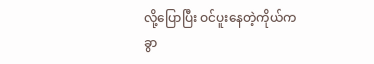လို့ပြောပြီး ဝင်ပူးနေတဲ့ကိုယ်ကခွာ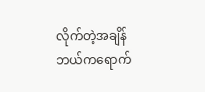လိုက်တဲ့အချိန် ဘယ်ကရောက်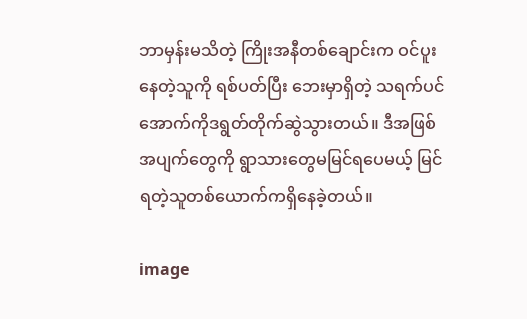ဘာမှန်းမသိတဲ့ ကြိုးအနီတစ်ချောင်းက ဝင်ပူးနေတဲ့သူကို ရစ်ပတ်ပြီး ဘေးမှာရှိတဲ့ သရက်ပင်အောက်ကိုဒရွတ်တိုက်ဆွဲသွားတယ်။ ဒီအဖြစ်အပျက်တွေကို ရွာသားတွေမမြင်ရပေမယ့် မြင်ရတဲ့သူတစ်ယောက်ကရှိနေခဲ့တယ်။

image